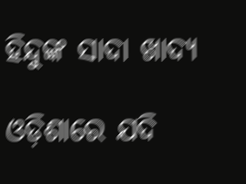ହିନ୍ଦୁଙ୍କ ସାଦା ଖାଦ୍ୟ

ଓଡ଼ିଶାରେ ଯଦି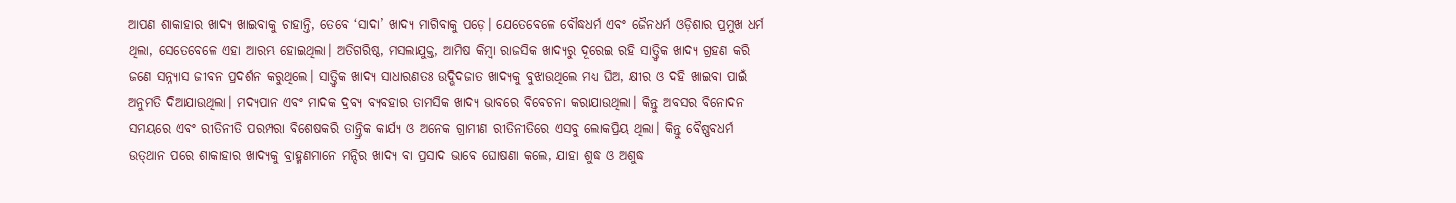ଆପଣ ଶାକାହାର ଖାଦ୍ୟ ଖାଇବାକୁ ଚାହାନ୍ତି, ତେବେ ‘ସାଦା’ ଖାଦ୍ୟ ମାଗିବାକୁ ପଡ଼େ। ଯେତେବେଳେ ବୌଦ୍ଧଧର୍ମ ଏବଂ ଜୈନଧର୍ମ ଓଡ଼ିଶାର ପ୍ରମୁଖ ଧର୍ମ ଥିଲା, ସେତେବେଳେ ଏହା ଆରମ୍ଭ ହୋଇଥିଲା। ଅତିଗରିଷ୍ଠ, ମସଲାଯୁକ୍ତ, ଆମିଷ କିମ୍ବା ରାଜସିକ ଖାଦ୍ୟରୁ ଦୂରେଇ ରହି ସାତ୍ତ୍ୱିକ ଖାଦ୍ୟ ଗ୍ରହଣ କରି ଜଣେ ସନ୍ନ୍ୟାସ ଜୀବନ ପ୍ରଦର୍ଶନ କରୁଥିଲେ। ସାତ୍ତ୍ୱିକ ଖାଦ୍ୟ ସାଧାରଣତଃ ଉଦ୍ଭିଦଜାତ ଖାଦ୍ୟକୁ ବୁଝାଉଥିଲେ ମଧ୍ୟ ଘିଅ, କ୍ଷୀର ଓ ଦହି ଖାଇବା ପାଇଁ ଅନୁମତି ଦିଆଯାଉଥିଲା। ମଦ୍ୟପାନ ଏବଂ ମାଦକ ଦ୍ରବ୍ୟ ବ୍ୟବହାର ତାମସିକ ଖାଦ୍ୟ ଭାବରେ ବିବେଚନା କରାଯାଉଥିଲା। କିନ୍ତୁ ଅବସର ବିନୋଦନ ସମୟରେ ଏବଂ ରୀତିନୀତି ପରମ୍ପରା ବିଶେଷକରି ତାନ୍ତ୍ରିକ କାର୍ଯ୍ୟ ଓ ଅନେକ ଗ୍ରାମୀଣ ରୀତିନୀତିରେ ଏସବୁ ଲୋକପ୍ରିୟ ଥିଲା। କିନ୍ତୁ ବୈଷ୍ଣବଧର୍ମ ଉତ୍‌ଥାନ ପରେ ଶାକାହାର ଖାଦ୍ୟକୁ ବ୍ରାହ୍ମଣମାନେ ମନ୍ଦିର ଖାଦ୍ୟ ବା ପ୍ରସାଦ ଭାବେ ଘୋଷଣା କଲେ, ଯାହା ଶୁଦ୍ଧ ଓ ଅଶୁଦ୍ଧ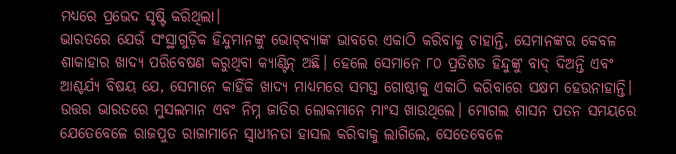ମଧ୍ୟରେ ପ୍ରଭେଦ ସୃଷ୍ଟି କରିଥିଲା।
ଭାରତରେ ଯେଉଁ ସଂସ୍ଥାଗୁଡ଼ିକ ହିନ୍ଦୁମାନଙ୍କୁ ଭୋଟ୍‌ବ୍ୟାଙ୍କ ଭାବରେ ଏକାଠି କରିବାକୁ ଚାହାନ୍ତି, ସେମାନଙ୍କର କେବଳ ଶାକାହାର ଖାଦ୍ୟ ପରିବେଷଣ କରୁଥିବା କ୍ୟାଣ୍ଟିନ୍‌ ଅଛି। ହେଲେ ସେମାନେ ୮୦ ପ୍ରତିଶତ ହିନ୍ଦୁଙ୍କୁ ବାଦ୍‌ ଦିଅନ୍ତି ଏବଂ ଆଶ୍ଚର୍ଯ୍ୟ ବିଷୟ ଯେ, ସେମାନେ କାହିଁକି ଖାଦ୍ୟ ମାଧ୍ୟମରେ ସମସ୍ତ ଗୋଷ୍ଠୀକୁ ଏକାଠି କରିବାରେ ସକ୍ଷମ ହେଉନାହାନ୍ତି। ଉତ୍ତର ଭାରତରେ ମୁସଲମାନ ଏବଂ ନିମ୍ନ ଜାତିର ଲୋକମାନେ ମାଂସ ଖାଉଥିଲେ। ମୋଗଲ ଶାସନ ପତନ ସମୟରେ ଯେତେବେଳେ ରାଜପୁତ ରାଜାମାନେ ସ୍ବାଧୀନତା ହାସଲ କରିବାକୁ ଲାଗିଲେ, ସେତେବେଳେ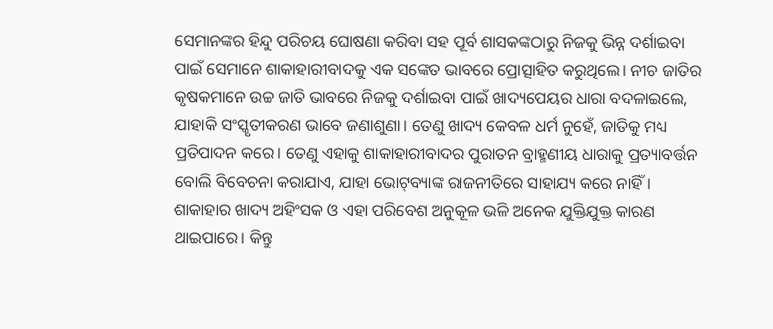ସେମାନଙ୍କର ହିନ୍ଦୁ ପରିଚୟ ଘୋଷଣା କରିବା ସହ ପୂର୍ବ ଶାସକଙ୍କଠାରୁ ନିଜକୁ ଭିନ୍ନ ଦର୍ଶାଇବା ପାଇଁ ସେମାନେ ଶାକାହାରୀବାଦକୁ ଏକ ସଙ୍କେତ ଭାବରେ ପ୍ରୋତ୍ସାହିତ କରୁଥିଲେ। ନୀଚ ଜାତିର କୃଷକମାନେ ଉଚ୍ଚ ଜାତି ଭାବରେ ନିଜକୁ ଦର୍ଶାଇବା ପାଇଁ ଖାଦ୍ୟପେୟର ଧାରା ବଦଳାଇଲେ, ଯାହାକି ସଂସ୍କୃତୀକରଣ ଭାବେ ଜଣାଶୁଣା। ତେଣୁ ଖାଦ୍ୟ କେବଳ ଧର୍ମ ନୁହେଁ, ଜାତିକୁ ମଧ୍ୟ ପ୍ରତିପାଦନ କରେ। ତେଣୁ ଏହାକୁ ଶାକାହାରୀବାଦର ପୁରାତନ ବ୍ରାହ୍ମଣୀୟ ଧାରାକୁ ପ୍ରତ୍ୟାବର୍ତ୍ତନ ବୋଲି ବିବେଚନା କରାଯାଏ, ଯାହା ଭୋଟ୍‌ବ୍ୟାଙ୍କ ରାଜନୀତିରେ ସାହାଯ୍ୟ କରେ ନାହିଁ।
ଶାକାହାର ଖାଦ୍ୟ ଅହିଂସକ ଓ ଏହା ପରିବେଶ ଅନୁକୂଳ ଭଳି ଅନେକ ଯୁକ୍ତିଯୁକ୍ତ କାରଣ ଥାଇପାରେ। କିନ୍ତୁ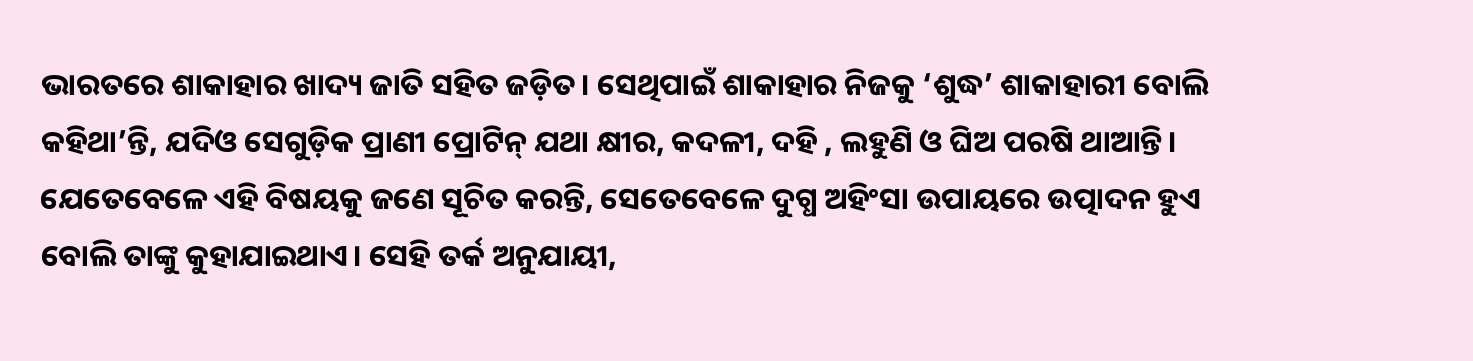ଭାରତରେ ଶାକାହାର ଖାଦ୍ୟ ଜାତି ସହିତ ଜଡ଼ିତ। ସେଥିପାଇଁ ଶାକାହାର ନିଜକୁ ‘ଶୁଦ୍ଧ’ ଶାକାହାରୀ ବୋଲି କହିଥା’ନ୍ତି, ଯଦିଓ ସେଗୁଡ଼ିକ ପ୍ରାଣୀ ପ୍ରୋଟିନ୍‌ ଯଥା କ୍ଷୀର, କଦଳୀ, ଦହି , ଲହୁଣି ଓ ଘିଅ ପରଷି ଥାଆନ୍ତି। ଯେତେବେଳେ ଏହି ବିଷୟକୁ ଜଣେ ସୂଚିତ କରନ୍ତି, ସେତେବେଳେ ଦୁଗ୍ଧ ଅହିଂସା ଉପାୟରେ ଉତ୍ପାଦନ ହୁଏ ବୋଲି ତାଙ୍କୁ କୁହାଯାଇଥାଏ। ସେହି ତର୍କ ଅନୁଯାୟୀ,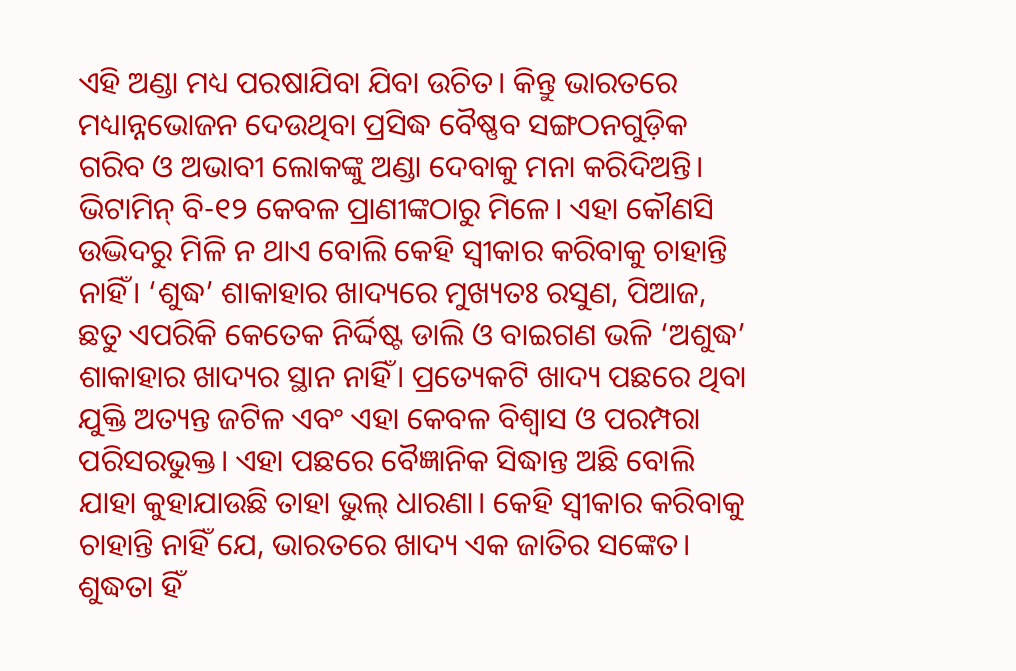ଏହି ଅଣ୍ଡା ମଧ୍ୟ ପରଷାଯିବା ଯିବା ଉଚିତ। କିନ୍ତୁ ଭାରତରେ ମଧ୍ୟାନ୍ନଭୋଜନ ଦେଉଥିବା ପ୍ରସିଦ୍ଧ ବୈଷ୍ଣବ ସଙ୍ଗଠନଗୁଡ଼ିକ ଗରିବ ଓ ଅଭାବୀ ଲୋକଙ୍କୁ ଅଣ୍ଡା ଦେବାକୁ ମନା କରିଦିଅନ୍ତି।
ଭିଟାମିନ୍‌ ବି-୧୨ କେବଳ ପ୍ରାଣୀଙ୍କଠାରୁ ମିଳେ। ଏହା କୌଣସି ଉଦ୍ଭିଦରୁ ମିଳି ନ ଥାଏ ବୋଲି କେହି ସ୍ବୀକାର କରିବାକୁ ଚାହାନ୍ତି ନାହିଁ। ‘ଶୁଦ୍ଧ’ ଶାକାହାର ଖାଦ୍ୟରେ ମୁଖ୍ୟତଃ ରସୁଣ, ପିଆଜ, ଛତୁ ଏପରିକି କେତେକ ନିର୍ଦ୍ଦିଷ୍ଟ ଡାଲି ଓ ବାଇଗଣ ଭଳି ‘ଅଶୁଦ୍ଧ’ ଶାକାହାର ଖାଦ୍ୟର ସ୍ଥାନ ନାହିଁ। ପ୍ରତ୍ୟେକଟି ଖାଦ୍ୟ ପଛରେ ଥିବା ଯୁକ୍ତି ଅତ୍ୟନ୍ତ ଜଟିଳ ଏବଂ ଏହା କେବଳ ବିଶ୍ୱାସ ଓ ପରମ୍ପରା ପରିସରଭୁକ୍ତ। ଏହା ପଛରେ ବୈଜ୍ଞାନିକ ସିଦ୍ଧାନ୍ତ ଅଛି ବୋଲି ଯାହା କୁହାଯାଉଛି ତାହା ଭୁଲ୍‌ ଧାରଣା। କେହି ସ୍ବୀକାର କରିବାକୁ ଚାହାନ୍ତି ନାହିଁ ଯେ, ଭାରତରେ ଖାଦ୍ୟ ଏକ ଜାତିର ସଙ୍କେତ। ଶୁଦ୍ଧତା ହିଁ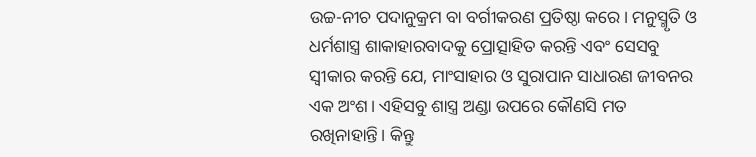ଉଚ୍ଚ-ନୀଚ ପଦାନୁକ୍ରମ ବା ବର୍ଗୀକରଣ ପ୍ରତିଷ୍ଠା କରେ। ମନୁସ୍ମୃତି ଓ ଧର୍ମଶାସ୍ତ୍ର ଶାକାହାରବାଦକୁ ପ୍ରୋତ୍ସାହିତ କରନ୍ତି ଏବଂ ସେସବୁ ସ୍ବୀକାର କରନ୍ତି ଯେ, ମାଂସାହାର ଓ ସୁରାପାନ ସାଧାରଣ ଜୀବନର ଏକ ଅଂଶ। ଏହିସବୁ ଶାସ୍ତ୍ର ଅଣ୍ଡା ଉପରେ କୌଣସି ମତ ରଖିନାହାନ୍ତି। କିନ୍ତୁ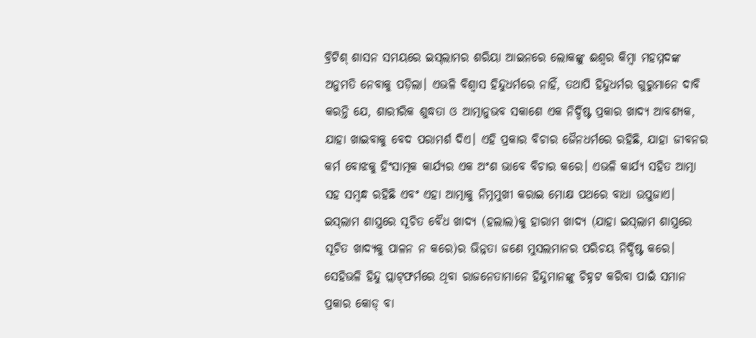ବ୍ରିଟିଶ୍‌ ଶାସନ ସମୟରେ ଇସ୍‌ଲାମର ଶରିୟା ଆଇନରେ ଲୋକଙ୍କୁ ଈଶ୍ୱର କିମ୍ବା ମହମ୍ମଦଙ୍କ ଅନୁମତି ନେବାକୁ ପଡ଼ିଲା। ଏଭଳି ବିଶ୍ୱାସ ହିନ୍ଦୁଧର୍ମରେ ନାହିଁ, ତଥାପି ହିନ୍ଦୁଧର୍ମର ଗୁରୁମାନେ ଦାବି କରନ୍ତି ଯେ, ଶାରୀରିକ ଶୁଦ୍ଧତା ଓ ଆତ୍ମାନୁଭବ ସକାଶେ ଏକ ନିର୍ଦ୍ଦିଷ୍ଟ ପ୍ରକାର ଖାଦ୍ୟ ଆବଶ୍ୟକ, ଯାହା ଖାଇବାକୁ ବେଦ ପରାମର୍ଶ ଦିଏ। ଏହି ପ୍ରକାର ବିଚାର ଜୈନଧର୍ମରେ ରହିଛି, ଯାହା ଜୀବନର କର୍ମ ବୋଝକୁ ହିଂସାତ୍ମକ କାର୍ଯ୍ୟର ଏକ ଅଂଶ ଭାବେ ବିଚାର କରେ। ଏଭଳି କାର୍ଯ୍ୟ ସହିତ ଆତ୍ମା ସହ ସମ୍ବନ୍ଧ ରହିଛି ଏବଂ ଏହା ଆତ୍ମାକୁ ନିମ୍ନମୁଖୀ କରାଇ ମୋକ୍ଷ ପଥରେ ବାଧା ଉପୁଜାଏ।
ଇସ୍‌ଲାମ ଶାସ୍ତ୍ରରେ ସୂଚିତ ବୈଧ ଖାଦ୍ୟ (ହଲାଲ)କୁ ହାରାମ ଖାଦ୍ୟ (ଯାହା ଇସ୍‌ଲାମ ଶାସ୍ତ୍ରରେ ସୂଚିତ ଖାଦ୍ୟକୁ ପାଳନ ନ କରେ)ର ଭିନ୍ନତା ଜଣେ ମୁସଲମାନର ପରିଚୟ ନିର୍ଦ୍ଦିଷ୍ଟ କରେ। ସେହିଭଳି ହିନ୍ଦୁ ପ୍ଲାଟ୍‌ଫର୍ମରେ ଥିବା ରାଜନେତାମାନେ ହିନ୍ଦୁମାନଙ୍କୁ ଚିହ୍ନଟ କରିବା ପାଇଁ ସମାନ ପ୍ରକାର କୋଡ୍‌ ବା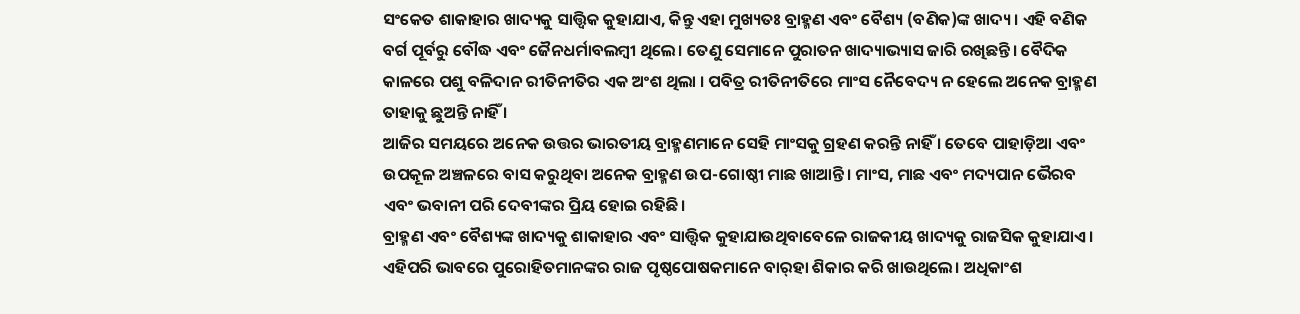ସଂକେତ ଶାକାହାର ଖାଦ୍ୟକୁ ସାତ୍ତ୍ୱିକ କୁହାଯାଏ, କିନ୍ତୁ ଏହା ମୁଖ୍ୟତଃ ବ୍ରାହ୍ମଣ ଏବଂ ବୈଶ୍ୟ (ବଣିକ)ଙ୍କ ଖାଦ୍ୟ । ଏହି ବଣିକ ବର୍ଗ ପୂର୍ବରୁ ବୌଦ୍ଧ ଏବଂ ଜୈନଧର୍ମାବଲମ୍ବୀ ଥିଲେ। ତେଣୁ ସେମାନେ ପୁରାତନ ଖାଦ୍ୟାଭ୍ୟାସ ଜାରି ରଖିଛନ୍ତି। ବୈଦିକ କାଳରେ ପଶୁ ବଳିଦାନ ରୀତିନୀତିର ଏକ ଅଂଶ ଥିଲା । ପବିତ୍ର ରୀତିନୀତିରେ ମାଂସ ନୈବେଦ୍ୟ ନ ହେଲେ ଅନେକ ବ୍ରାହ୍ମଣ ତାହାକୁ ଛୁଅନ୍ତି ନାହିଁ ।
ଆଜିର ସମୟରେ ଅନେକ ଉତ୍ତର ଭାରତୀୟ ବ୍ରାହ୍ମଣମାନେ ସେହି ମାଂସକୁ ଗ୍ରହଣ କରନ୍ତି ନାହିଁ । ତେବେ ପାହାଡ଼ିଆ ଏବଂ ଉପକୂଳ ଅଞ୍ଚଳରେ ବାସ କରୁଥିବା ଅନେକ ବ୍ରାହ୍ମଣ ଉପ-ଗୋଷ୍ଠୀ ମାଛ ଖାଆନ୍ତି। ମାଂସ, ମାଛ ଏବଂ ମଦ୍ୟପାନ ଭୈରବ ଏବଂ ଭବାନୀ ପରି ଦେବୀଙ୍କର ପ୍ରିୟ ହୋଇ ରହିଛି।
ବ୍ରାହ୍ମଣ ଏବଂ ବୈଶ୍ୟଙ୍କ ଖାଦ୍ୟକୁ ଶାକାହାର ଏବଂ ସାତ୍ତ୍ୱିକ କୁହାଯାଉଥିବାବେଳେ ରାଜକୀୟ ଖାଦ୍ୟକୁ ରାଜସିକ କୁହାଯାଏ। ଏହିପରି ଭାବରେ ପୁରୋହିତମାନଙ୍କର ରାଜ ପୃଷ୍ଠପୋଷକମାନେ ବାର୍‌ହା ଶିକାର କରି ଖାଉଥିଲେ। ଅଧିକାଂଶ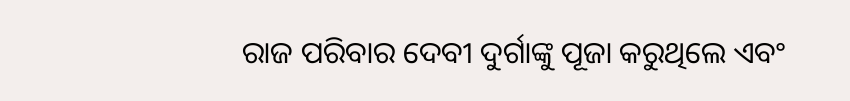ରାଜ ପରିବାର ଦେବୀ ଦୁର୍ଗାଙ୍କୁ ପୂଜା କରୁଥିଲେ ଏବଂ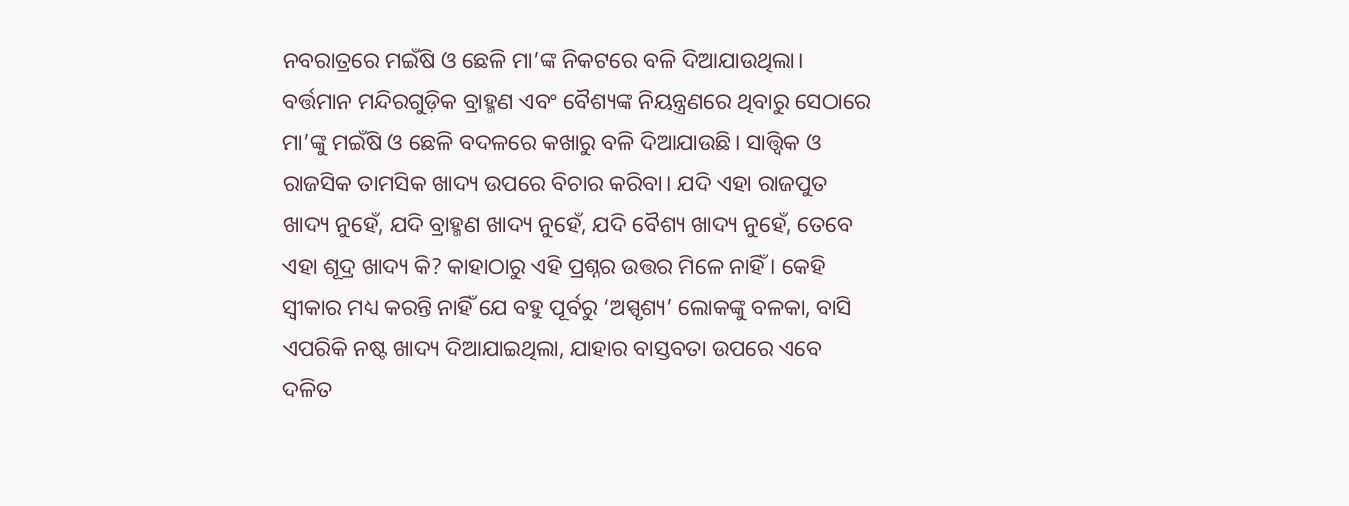ନବରାତ୍ରରେ ମଇଁଷି ଓ ଛେଳି ମା’ଙ୍କ ନିକଟରେ ବଳି ଦିଆଯାଉଥିଲା। ବର୍ତ୍ତମାନ ମନ୍ଦିରଗୁଡ଼ିକ ବ୍ରାହ୍ମଣ ଏବଂ ବୈଶ୍ୟଙ୍କ ନିୟନ୍ତ୍ରଣରେ ଥିବାରୁ ସେଠାରେ ମା’ଙ୍କୁ ମଇଁଷି ଓ ଛେଳି ବଦଳରେ କଖାରୁ ବଳି ଦିଆଯାଉଛି। ସାତ୍ତ୍ୱିକ ଓ ରାଜସିକ ତାମସିକ ଖାଦ୍ୟ ଉପରେ ବିଚାର କରିବା। ଯଦି ଏହା ରାଜପୁତ ଖାଦ୍ୟ ନୁହେଁ, ଯଦି ବ୍ରାହ୍ମଣ ଖାଦ୍ୟ ନୁହେଁ, ଯଦି ବୈଶ୍ୟ ଖାଦ୍ୟ ନୁହେଁ, ତେବେ ଏହା ଶୂଦ୍ର ଖାଦ୍ୟ କି? କାହାଠାରୁ ଏହି ପ୍ରଶ୍ନର ଉତ୍ତର ମିଳେ ନାହିଁ । କେହି ସ୍ବୀକାର ମଧ୍ୟ କରନ୍ତି ନାହିଁ ଯେ ବହୁ ପୂର୍ବରୁ ‘ଅସ୍ପୃଶ୍ୟ’ ଲୋକଙ୍କୁ ବଳକା, ବାସି ଏପରିକି ନଷ୍ଟ ଖାଦ୍ୟ ଦିଆଯାଇଥିଲା, ଯାହାର ବାସ୍ତବତା ଉପରେ ଏବେ ଦଳିତ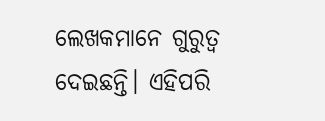ଲେଖକମାନେ ଗୁରୁତ୍ୱ ଦେଇଛନ୍ତି। ଏହିପରି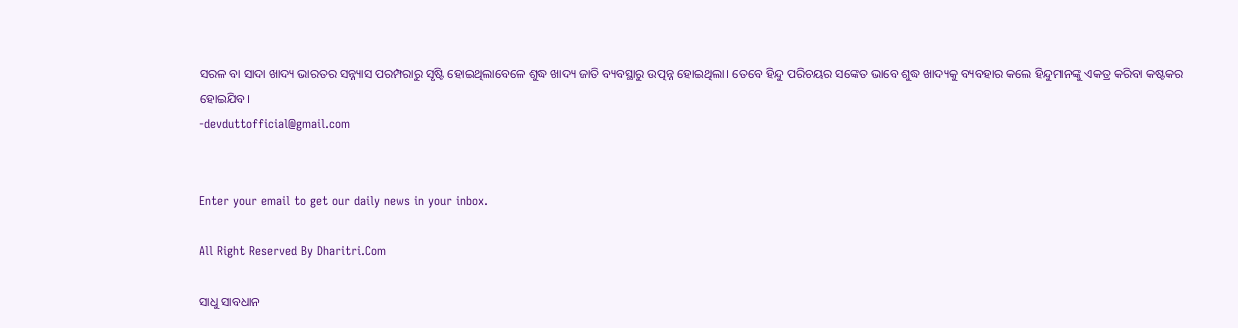ସରଳ ବା ସାଦା ଖାଦ୍ୟ ଭାରତର ସନ୍ନ୍ୟାସ ପରମ୍ପରାରୁ ସୃଷ୍ଟି ହୋଇଥିଲାବେଳେ ଶୁଦ୍ଧ ଖାଦ୍ୟ ଜାତି ବ୍ୟବସ୍ଥାରୁ ଉତ୍ପନ୍ନ ହୋଇଥିଲା। ତେବେ ହିନ୍ଦୁ ପରିଚୟର ସଙ୍କେତ ଭାବେ ଶୁଦ୍ଧ ଖାଦ୍ୟକୁ ବ୍ୟବହାର କଲେ ହିନ୍ଦୁମାନଙ୍କୁ ଏକତ୍ର କରିବା କଷ୍ଟକର ହୋଇଯିବ।
-devduttofficial@gmail.com


Enter your email to get our daily news in your inbox.

All Right Reserved By Dharitri.Com

ସାଧୁ ସାବଧାନ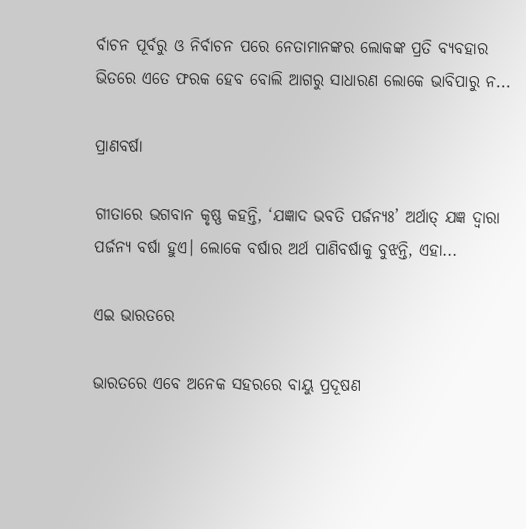ର୍ବାଚନ ପୂର୍ବରୁ ଓ ନିର୍ବାଚନ ପରେ ନେତାମାନଙ୍କର ଲୋକଙ୍କ ପ୍ରତି ବ୍ୟବହାର ଭିତରେ ଏତେ ଫରକ ହେବ ବୋଲି ଆଗରୁ ସାଧାରଣ ଲୋକେ ଭାବିପାରୁ ନ...

ପ୍ରାଣବର୍ଷା

ଗୀତାରେ ଭଗବାନ କୃଷ୍ଣ କହନ୍ତି, ‘ଯଜ୍ଞାଦ ଭବତି ପର୍ଜନ୍ୟଃ’ ଅର୍ଥାତ୍‌ ଯଜ୍ଞ ଦ୍ୱାରା ପର୍ଜନ୍ୟ ବର୍ଷା ହୁଏ। ଲୋକେ ବର୍ଷାର ଅର୍ଥ ପାଣିବର୍ଷାକୁ ବୁଝନ୍ତି, ଏହା...

ଏଇ ଭାରତରେ

ଭାରତରେ ଏବେ ଅନେକ ସହରରେ ବାୟୁ ପ୍ରଦୂଷଣ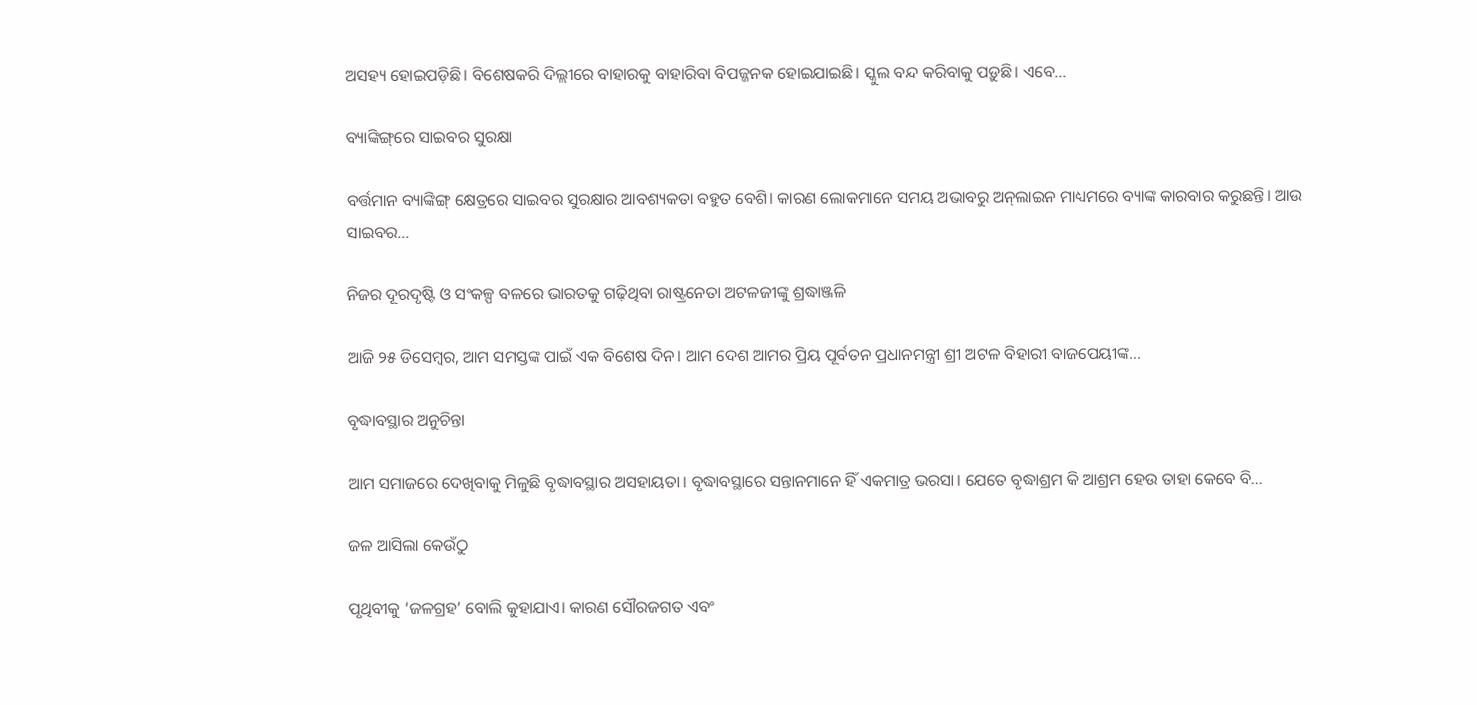ଅସହ୍ୟ ହୋଇପଡ଼ିଛି। ବିଶେଷକରି ଦିଲ୍ଲୀରେ ବାହାରକୁ ବାହାରିବା ବିପଜ୍ଜନକ ହୋଇଯାଇଛି। ସ୍କୁଲ ବନ୍ଦ କରିବାକୁ ପଡ଼ୁଛି। ଏବେ...

ବ୍ୟାଙ୍କିଙ୍ଗ୍‌ରେ ସାଇବର ସୁରକ୍ଷା

ବର୍ତ୍ତମାନ ବ୍ୟାଙ୍କିଙ୍ଗ୍‌ କ୍ଷେତ୍ରରେ ସାଇବର ସୁରକ୍ଷାର ଆବଶ୍ୟକତା ବହୁତ ବେଶି। କାରଣ ଲୋକମାନେ ସମୟ ଅଭାବରୁ ଅନ୍‌ଲାଇନ ମାଧ୍ୟମରେ ବ୍ୟାଙ୍କ କାରବାର କରୁଛନ୍ତି। ଆଉ ସାଇବର...

ନିଜର ଦୂରଦୃଷ୍ଟି ଓ ସଂକଳ୍ପ ବଳରେ ଭାରତକୁ ଗଢ଼ିଥିବା ରାଷ୍ଟ୍ରନେତା ଅଟଳଜୀଙ୍କୁ ଶ୍ରଦ୍ଧାଞ୍ଜଳି

ଆଜି ୨୫ ଡିସେମ୍ବର, ଆମ ସମସ୍ତଙ୍କ ପାଇଁ ଏକ ବିଶେଷ ଦିନ। ଆମ ଦେଶ ଆମର ପ୍ରିୟ ପୂର୍ବତନ ପ୍ରଧାନମନ୍ତ୍ରୀ ଶ୍ରୀ ଅଟଳ ବିହାରୀ ବାଜପେୟୀଙ୍କ...

ବୃଦ୍ଧାବସ୍ଥାର ଅନୁଚିନ୍ତା

ଆମ ସମାଜରେ ଦେଖିବାକୁ ମିଳୁଛି ବୃଦ୍ଧାବସ୍ଥାର ଅସହାୟତା। ବୃଦ୍ଧାବସ୍ଥାରେ ସନ୍ତାନମାନେ ହିଁ ଏକମାତ୍ର ଭରସା। ଯେତେ ବୃଦ୍ଧାଶ୍ରମ କି ଆଶ୍ରମ ହେଉ ତାହା କେବେ ବି...

ଜଳ ଆସିଲା କେଉଁଠୁ

ପୃଥିବୀକୁ ‘ଜଳଗ୍ରହ’ ବୋଲି କୁହାଯାଏ। କାରଣ ସୌରଜଗତ ଏବଂ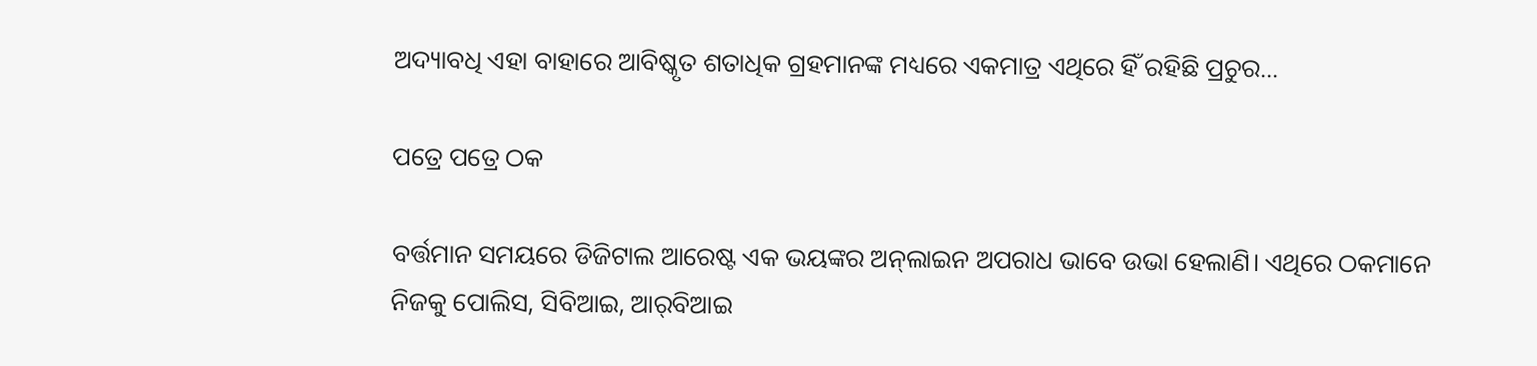ଅଦ୍ୟାବଧି ଏହା ବାହାରେ ଆବିଷ୍କୃତ ଶତାଧିକ ଗ୍ରହମାନଙ୍କ ମଧ୍ୟରେ ଏକମାତ୍ର ଏଥିରେ ହିଁ ରହିଛି ପ୍ରଚୁର...

ପତ୍ରେ ପତ୍ରେ ଠକ

ବର୍ତ୍ତମାନ ସମୟରେ ଡିଜିଟାଲ ଆରେଷ୍ଟ ଏକ ଭୟଙ୍କର ଅନ୍‌ଲାଇନ ଅପରାଧ ଭାବେ ଉଭା ହେଲାଣି। ଏଥିରେ ଠକମାନେ ନିଜକୁ ପୋଲିସ, ସିବିଆଇ, ଆର୍‌ବିଆଇ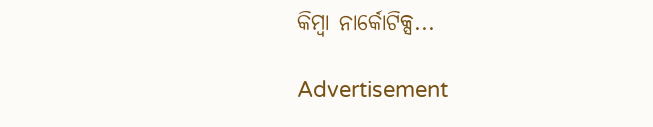କିମ୍ବା ନାର୍କୋଟିକ୍ସ...

Advertisement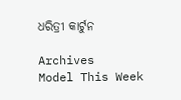ଧରିତ୍ରୀ କାର୍ଟୁନ

Archives
Model This Week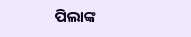ପିଲାଙ୍କ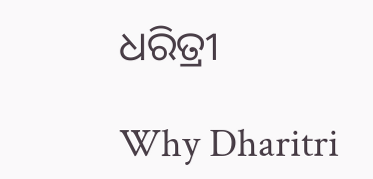ଧରିତ୍ରୀ

Why Dharitri